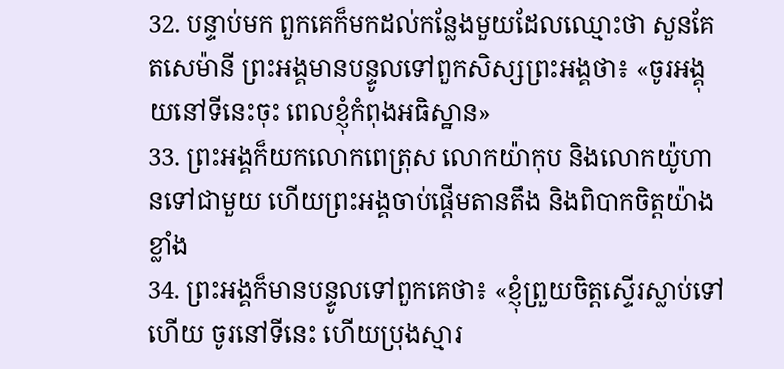32. បន្ទាប់មក ពួកគេក៏មកដល់កន្លែងមួយដែលឈ្មោះថា សួនគែតសេម៉ានី ព្រះអង្គមានបន្ទូលទៅពួកសិស្សព្រះអង្គថា៖ «ចូរអង្គុយនៅទីនេះចុះ ពេលខ្ញុំកំពុងអធិស្ឋាន»
33. ព្រះអង្គក៏យកលោកពេត្រុស លោកយ៉ាកុប និងលោកយ៉ូហានទៅជាមួយ ហើយព្រះអង្គចាប់ផ្ដើមតានតឹង និងពិបាកចិត្ដយ៉ាងខ្លាំង
34. ព្រះអង្គក៏មានបន្ទូលទៅពួកគេថា៖ «ខ្ញុំព្រួយចិត្ដស្ទើរស្លាប់ទៅហើយ ចូរនៅទីនេះ ហើយប្រុងស្មារ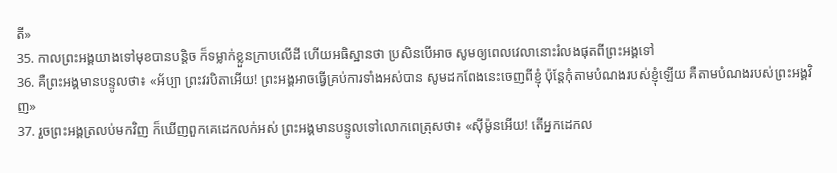តី»
35. កាលព្រះអង្គយាងទៅមុខបានបន្ដិច ក៏ទម្លាក់ខ្លួនក្រាបលើដី ហើយអធិស្ឋានថា ប្រសិនបើអាច សូមឲ្យពេលវេលានោះរំលងផុតពីព្រះអង្គទៅ
36. គឺព្រះអង្គមានបន្ទូលថា៖ «អ័ប្បា ព្រះវរបិតាអើយ! ព្រះអង្គអាចធ្វើគ្រប់ការទាំងអស់បាន សូមដកពែងនេះចេញពីខ្ញុំ ប៉ុន្ដែកុំតាមបំណងរបស់ខ្ញុំឡើយ គឺតាមបំណងរបស់ព្រះអង្គវិញ»
37. រួចព្រះអង្គត្រលប់មកវិញ ក៏ឃើញពួកគេដេកលក់អស់ ព្រះអង្គមានបន្ទូលទៅលោកពេត្រុសថា៖ «ស៊ីម៉ូនអើយ! តើអ្នកដេកល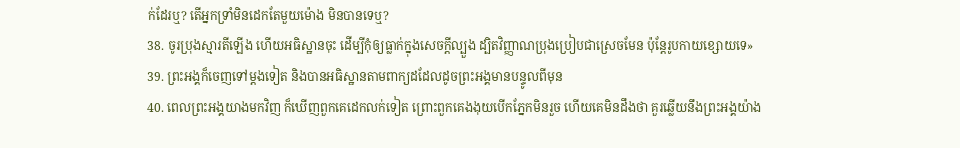ក់ដែរឬ? តើអ្នកទ្រាំមិនដេកតែមួយម៉ោង មិនបានទេឬ?
38. ចូរប្រុងស្មារតីឡើង ហើយអធិស្ឋានចុះ ដើម្បីកុំឲ្យធ្លាក់ក្នុងសេចក្ដីល្បួង ដ្បិតវិញ្ញាណប្រុងប្រៀបជាស្រេចមែន ប៉ុន្ដែរូបកាយខ្សោយទេ»
39. ព្រះអង្គក៏ចេញទៅម្ដងទៀត និងបានអធិស្ឋានតាមពាក្យដដែលដូចព្រះអង្គមានបន្ទូលពីមុន
40. ពេលព្រះអង្គយាងមកវិញ ក៏ឃើញពួកគេដេកលក់ទៀត ព្រោះពួកគេងងុយបើកភ្នែកមិនរួច ហើយគេមិនដឹងថា គួរឆ្លើយនឹងព្រះអង្គយ៉ាង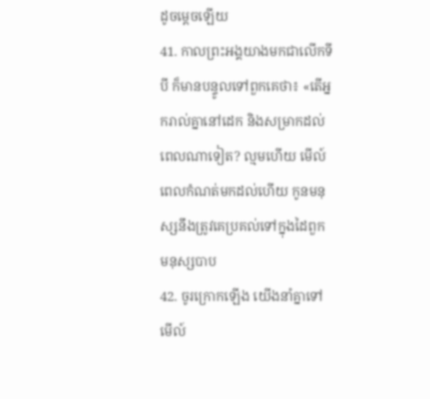ដូចម្ដេចឡើយ
41. កាលព្រះអង្គយាងមកជាលើកទីបី ក៏មានបន្ទូលទៅពួកគេថា៖ «តើអ្នករាល់គ្នានៅដេក និងសម្រាកដល់ពេលណាទៀត? ល្មមហើយ មើល៍ ពេលកំណត់មកដល់ហើយ កូនមនុស្សនឹងត្រូវគេប្រគល់ទៅក្នុងដៃពួកមនុស្សបាប
42. ចូរក្រោកឡើង យើងនាំគ្នាទៅ មើល៍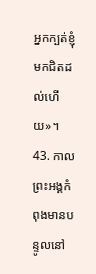អ្នកក្បត់ខ្ញុំមកជិតដល់ហើយ»។
43. កាលព្រះអង្គកំពុងមានបន្ទូលនៅ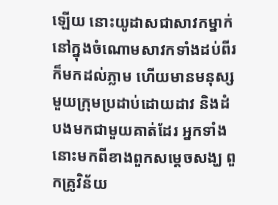ឡើយ នោះយូដាសជាសាវកម្នាក់ នៅក្នុងចំណោមសាវកទាំងដប់ពីរក៏មកដល់ភ្លាម ហើយមានមនុស្សមួយក្រុមប្រដាប់ដោយដាវ និងដំបងមកជាមួយគាត់ដែរ អ្នកទាំងនោះមកពីខាងពួកសម្ដេចសង្ឃ ពួកគ្រូវិន័យ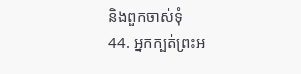និងពួកចាស់ទុំ
44. អ្នកក្បត់ព្រះអ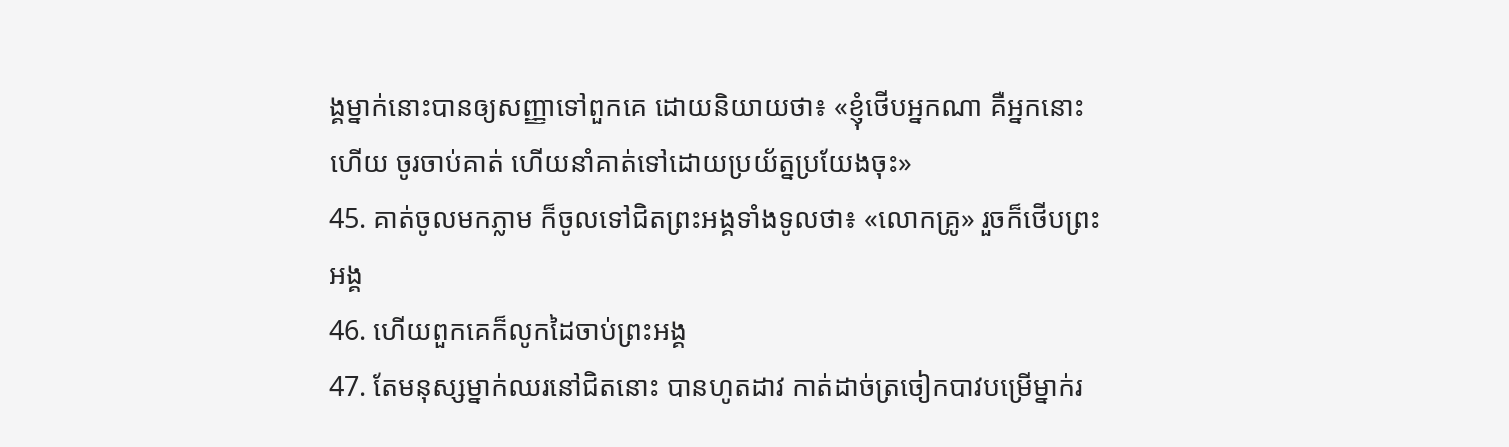ង្គម្នាក់នោះបានឲ្យសញ្ញាទៅពួកគេ ដោយនិយាយថា៖ «ខ្ញុំថើបអ្នកណា គឺអ្នកនោះហើយ ចូរចាប់គាត់ ហើយនាំគាត់ទៅដោយប្រយ័ត្នប្រយែងចុះ»
45. គាត់ចូលមកភ្លាម ក៏ចូលទៅជិតព្រះអង្គទាំងទូលថា៖ «លោកគ្រូ» រួចក៏ថើបព្រះអង្គ
46. ហើយពួកគេក៏លូកដៃចាប់ព្រះអង្គ
47. តែមនុស្សម្នាក់ឈរនៅជិតនោះ បានហូតដាវ កាត់ដាច់ត្រចៀកបាវបម្រើម្នាក់រ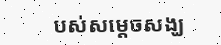បស់សម្ដេចសង្ឃ